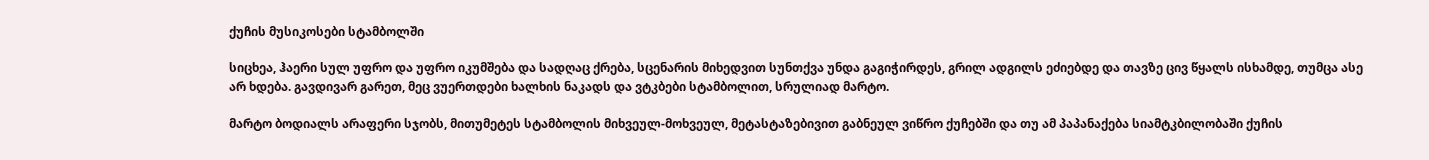ქუჩის მუსიკოსები სტამბოლში

სიცხეა, ჰაერი სულ უფრო და უფრო იკუმშება და სადღაც ქრება, სცენარის მიხედვით სუნთქვა უნდა გაგიჭირდეს, გრილ ადგილს ეძიებდე და თავზე ცივ წყალს ისხამდე, თუმცა ასე არ ხდება. გავდივარ გარეთ, მეც ვუერთდები ხალხის ნაკადს და ვტკბები სტამბოლით, სრულიად მარტო.

მარტო ბოდიალს არაფერი სჯობს, მითუმეტეს სტამბოლის მიხვეულ-მოხვეულ, მეტასტაზებივით გაბნეულ ვიწრო ქუჩებში და თუ ამ პაპანაქება სიამტკბილობაში ქუჩის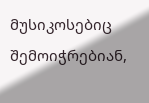მუსიკოსებიც შემოიჭრებიან,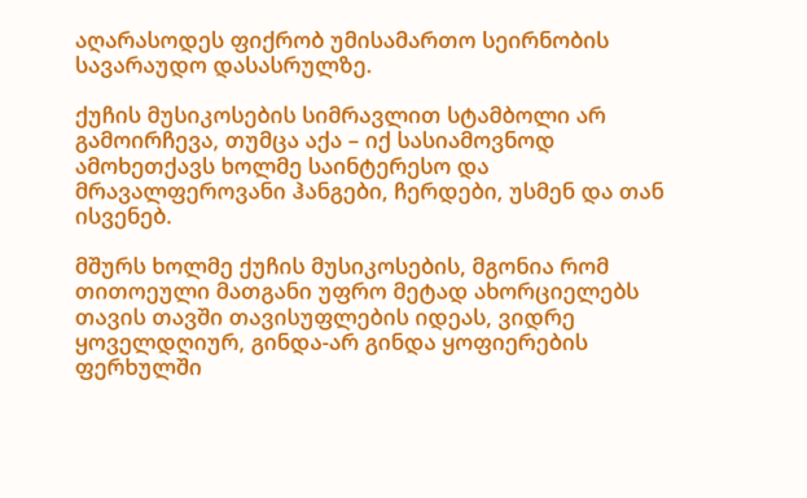აღარასოდეს ფიქრობ უმისამართო სეირნობის სავარაუდო დასასრულზე.

ქუჩის მუსიკოსების სიმრავლით სტამბოლი არ გამოირჩევა, თუმცა აქა – იქ სასიამოვნოდ ამოხეთქავს ხოლმე საინტერესო და მრავალფეროვანი ჰანგები, ჩერდები, უსმენ და თან ისვენებ.

მშურს ხოლმე ქუჩის მუსიკოსების, მგონია რომ თითოეული მათგანი უფრო მეტად ახორციელებს თავის თავში თავისუფლების იდეას, ვიდრე ყოველდღიურ, გინდა-არ გინდა ყოფიერების ფერხულში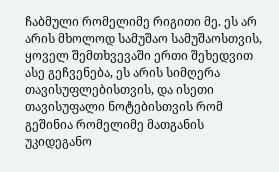ჩაბმული რომელიმე რიგითი მე. ეს არ არის მხოლოდ სამუშაო სამუშაოსთვის, ყოველ შემთხვევაში ერთი შეხედვით ასე გეჩვენება, ეს არის სიმღერა თავისუფლებისთვის, და ისეთი თავისუფალი ნოტებისთვის რომ გეშინია რომელიმე მათგანის უკიდეგანო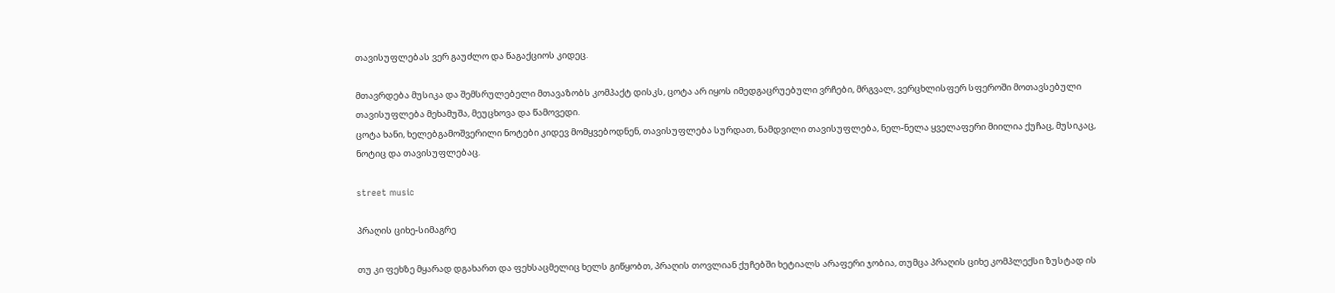თავისუფლებას ვერ გაუძლო და წაგაქციოს კიდეც.

მთავრდება მუსიკა და შემსრულებელი მთავაზობს კომპაქტ დისკს, ცოტა არ იყოს იმედგაცრუებული ვრჩები, მრგვალ, ვერცხლისფერ სფეროში მოთავსებული თავისუფლება მეხამუშა, მეუცხოვა და წამოვედი.
ცოტა ხანი, ხელებგამოშვერილი ნოტები კიდევ მომყვებოდნენ, თავისუფლება სურდათ, ნამდვილი თავისუფლება, ნელ-ნელა ყველაფერი მიილია ქუჩაც, მუსიკაც, ნოტიც და თავისუფლებაც.

street music

პრაღის ციხე-სიმაგრე

თუ კი ფეხზე მყარად დგახართ და ფეხსაცმელიც ხელს გიწყობთ, პრაღის თოვლიან ქუჩებში ხეტიალს არაფერი ჯობია, თუმცა პრაღის ციხე კომპლექსი ზუსტად ის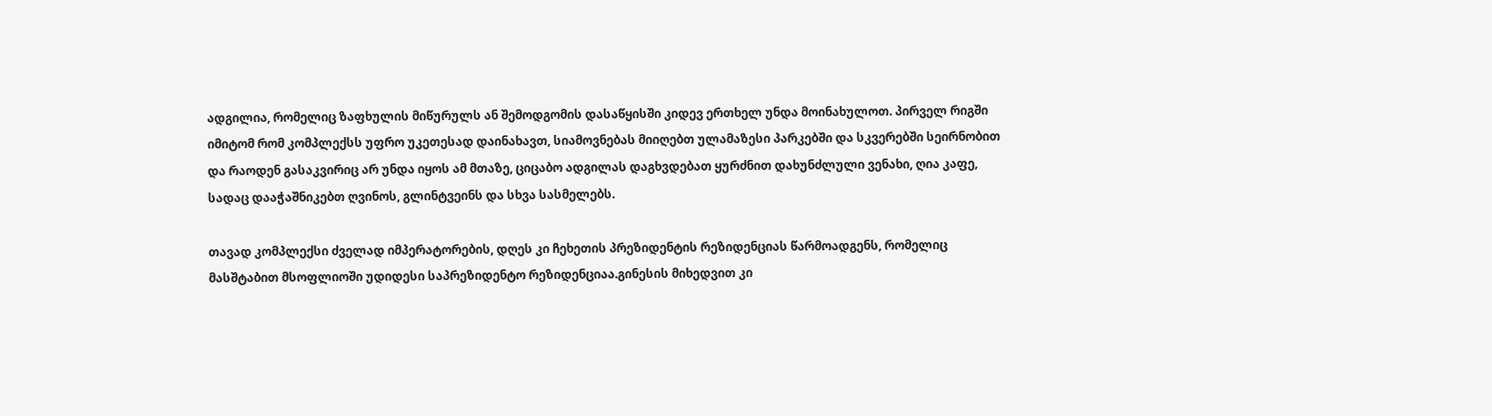ადგილია, რომელიც ზაფხულის მიწურულს ან შემოდგომის დასაწყისში კიდევ ერთხელ უნდა მოინახულოთ. პირველ რიგში იმიტომ რომ კომპლექსს უფრო უკეთესად დაინახავთ, სიამოვნებას მიიღებთ ულამაზესი პარკებში და სკვერებში სეირნობით და რაოდენ გასაკვირიც არ უნდა იყოს ამ მთაზე, ციცაბო ადგილას დაგხვდებათ ყურძნით დახუნძლული ვენახი, ღია კაფე, სადაც დააჭაშნიკებთ ღვინოს, გლინტვეინს და სხვა სასმელებს.

თავად კომპლექსი ძველად იმპერატორების, დღეს კი ჩეხეთის პრეზიდენტის რეზიდენციას წარმოადგენს, რომელიც მასშტაბით მსოფლიოში უდიდესი საპრეზიდენტო რეზიდენციაა.გინესის მიხედვით კი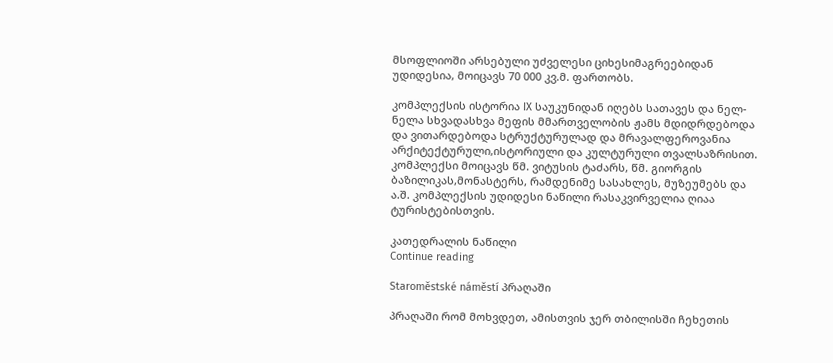მსოფლიოში არსებული უძველესი ციხესიმაგრეებიდან უდიდესია, მოიცავს 70 000 კვ.მ. ფართობს.

კომპლექსის ისტორია IX საუკუნიდან იღებს სათავეს და ნელ-ნელა სხვადასხვა მეფის მმართველობის ჟამს მდიდრდებოდა და ვითარდებოდა სტრუქტურულად და მრავალფეროვანია არქიტექტურული,ისტორიული და კულტურული თვალსაზრისით. კომპლექსი მოიცავს წმ. ვიტუსის ტაძარს, წმ. გიორგის ბაზილიკას,მონასტერს, რამდენიმე სასახლეს, მუზეუმებს და ა.შ. კომპლექსის უდიდესი ნაწილი რასაკვირველია ღიაა ტურისტებისთვის.

კათედრალის ნაწილი
Continue reading

Staroměstské náměstí პრაღაში

პრაღაში რომ მოხვდეთ, ამისთვის ჯერ თბილისში ჩეხეთის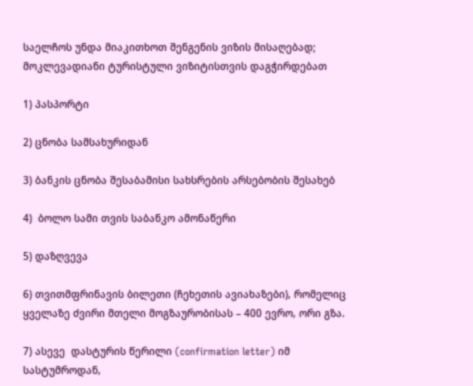საელჩოს უნდა მიაკითხოთ შენგენის ვიზის მისაღებად; მოკლევადიანი ტურისტული ვიზიტისთვის დაგჭირდებათ

1) პასპორტი

2) ცნობა სამსახურიდან

3) ბანკის ცნობა შესაბამისი სახსრების არსებობის შესახებ

4)  ბოლო სამი თვის საბანკო ამონაწერი

5) დაზღვევა

6) თვითმფრინავის ბილეთი (ჩეხეთის ავიახაზები), რომელიც ყველაზე ძვირი მთელი მოგზაურობისას – 400 ევრო, ორი გზა.

7) ასევე  დასტურის წერილი (confirmation letter) იმ სასტუმროდან,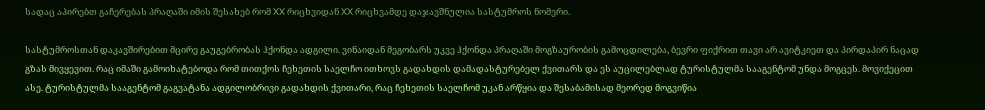სადაც აპირებთ გაჩერებას პრაღაში იმის შესახებ რომ XX რიცხვიდან XX რიცხვამდე დაჯავშნულია სასტუმროს ნომერი.

სასტუმროსთან დაკავშირებით მცირე გაუგებრობას ჰქონდა ადგილი. ვინაიდან მეგობარს უკვე ჰქონდა პრაღაში მოგზაურობის გამოცდილება, ბევრი ფიქრით თავი არ ავიტკიეთ და პირდაპირ ნაცად გზას მივყევით. რაც იმაში გამოიხატებოდა რომ თითქოს ჩეხეთის საელჩო ითხოვს გადახდის დამადასტურებელ ქვითარს და ეს აუცილებლად ტურისტულმა სააგენტომ უნდა მოგცეს. მოვიქეცით ასე. ტურისტულმა სააგენტომ გაგვატანა ადგილობრივი გადახდის ქვითარი, რაც ჩეხეთის საელჩომ უკან არწყია და შესაბამისად მეორედ მოგვიწია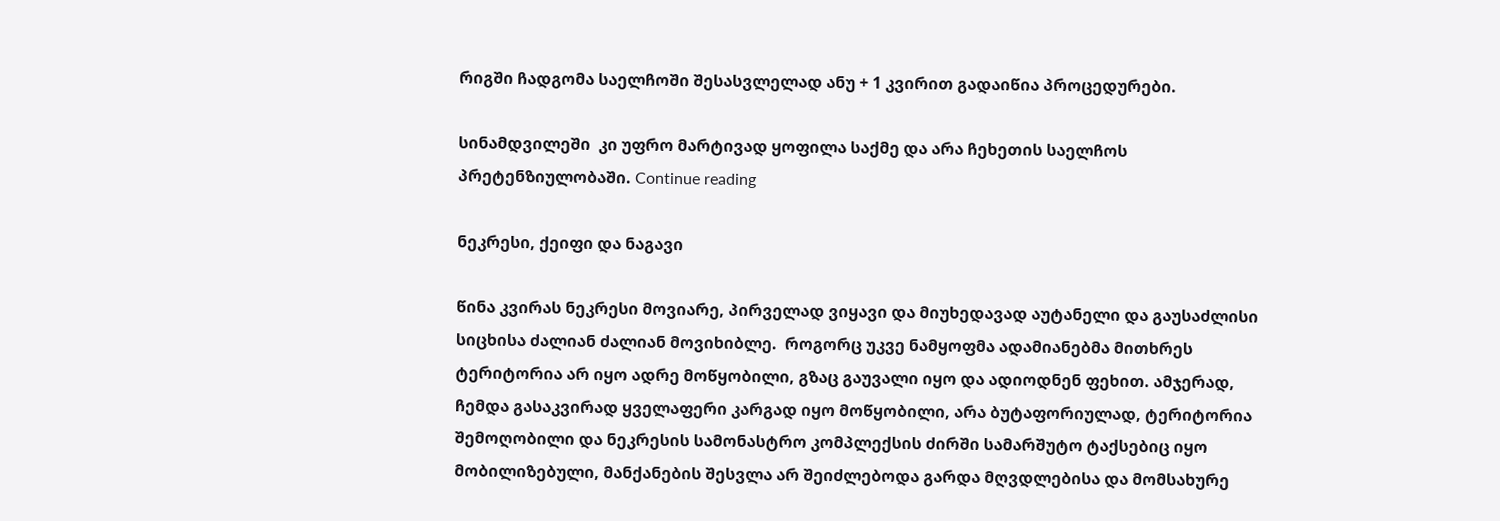რიგში ჩადგომა საელჩოში შესასვლელად ანუ + 1 კვირით გადაიწია პროცედურები.

სინამდვილეში  კი უფრო მარტივად ყოფილა საქმე და არა ჩეხეთის საელჩოს პრეტენზიულობაში. Continue reading

ნეკრესი, ქეიფი და ნაგავი

წინა კვირას ნეკრესი მოვიარე, პირველად ვიყავი და მიუხედავად აუტანელი და გაუსაძლისი სიცხისა ძალიან ძალიან მოვიხიბლე.  როგორც უკვე ნამყოფმა ადამიანებმა მითხრეს ტერიტორია არ იყო ადრე მოწყობილი, გზაც გაუვალი იყო და ადიოდნენ ფეხით. ამჯერად, ჩემდა გასაკვირად ყველაფერი კარგად იყო მოწყობილი, არა ბუტაფორიულად, ტერიტორია შემოღობილი და ნეკრესის სამონასტრო კომპლექსის ძირში სამარშუტო ტაქსებიც იყო მობილიზებული, მანქანების შესვლა არ შეიძლებოდა გარდა მღვდლებისა და მომსახურე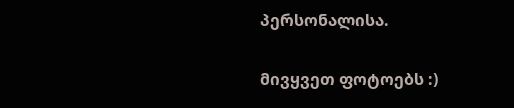პერსონალისა.

მივყვეთ ფოტოებს :)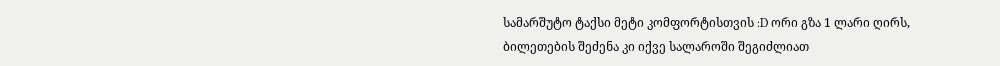სამარშუტო ტაქსი მეტი კომფორტისთვის :D ორი გზა 1 ლარი ღირს, ბილეთების შეძენა კი იქვე სალაროში შეგიძლიათ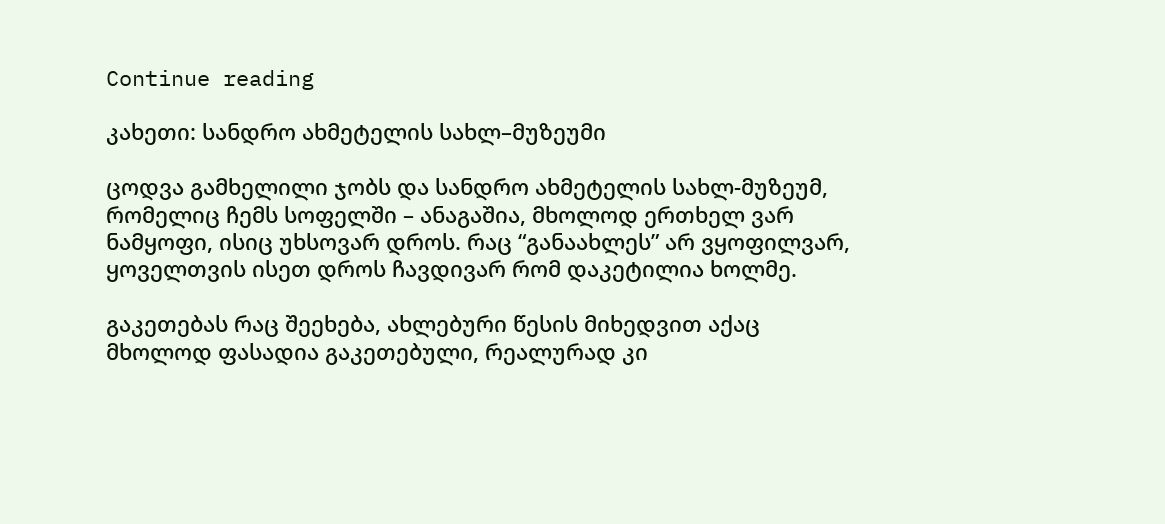Continue reading

კახეთი: სანდრო ახმეტელის სახლ–მუზეუმი

ცოდვა გამხელილი ჯობს და სანდრო ახმეტელის სახლ-მუზეუმ, რომელიც ჩემს სოფელში – ანაგაშია, მხოლოდ ერთხელ ვარ ნამყოფი, ისიც უხსოვარ დროს. რაც “განაახლეს” არ ვყოფილვარ, ყოველთვის ისეთ დროს ჩავდივარ რომ დაკეტილია ხოლმე.

გაკეთებას რაც შეეხება, ახლებური წესის მიხედვით აქაც მხოლოდ ფასადია გაკეთებული, რეალურად კი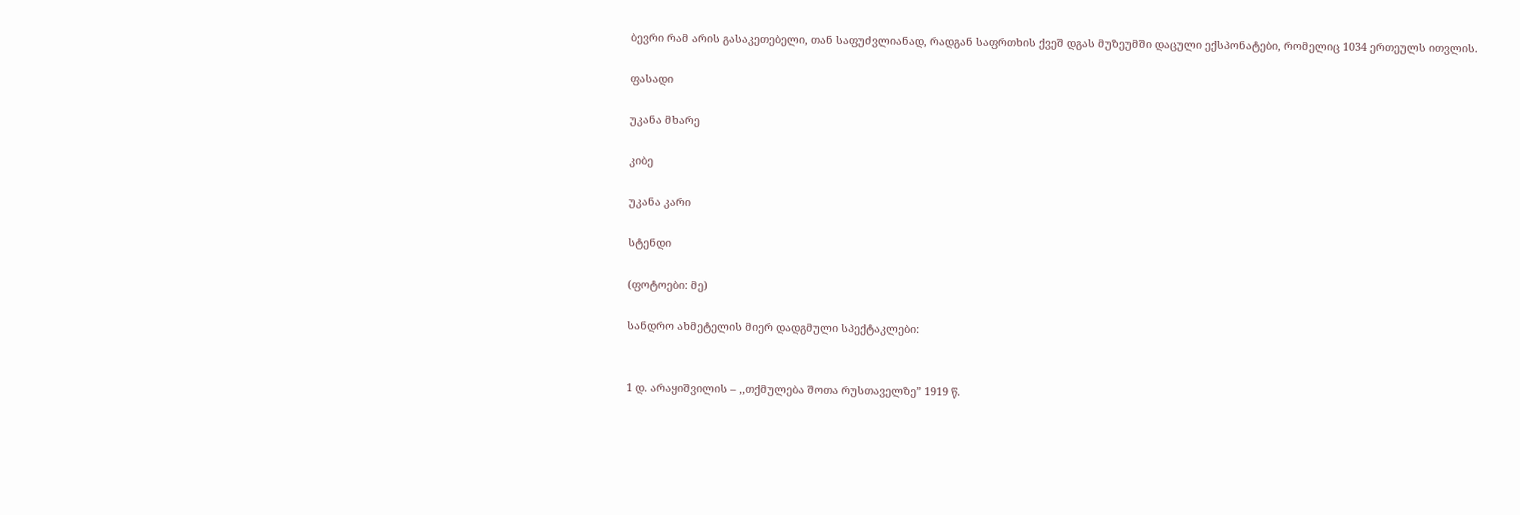ბევრი რამ არის გასაკეთებელი, თან საფუძვლიანად, რადგან საფრთხის ქვეშ დგას მუზეუმში დაცული ექსპონატები, რომელიც 1034 ერთეულს ითვლის.

ფასადი

უკანა მხარე

კიბე

უკანა კარი

სტენდი

(ფოტოები: მე)

სანდრო ახმეტელის მიერ დადგმული სპექტაკლები:


1 დ. არაყიშვილის – ,,თქმულება შოთა რუსთაველზე” 1919 წ.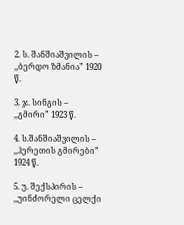2. ს. შანშიაშვილის – ,,ბერდო ზმანია” 1920 წ.

3. ჯ. სინგის – ,,გმირი” 1923 წ.

4. ს.შანშიაშვილის – ,,ჰერეთის გმირები” 1924 წ.

5. უ. შექსპირის – ,,უინძორელი ცელქი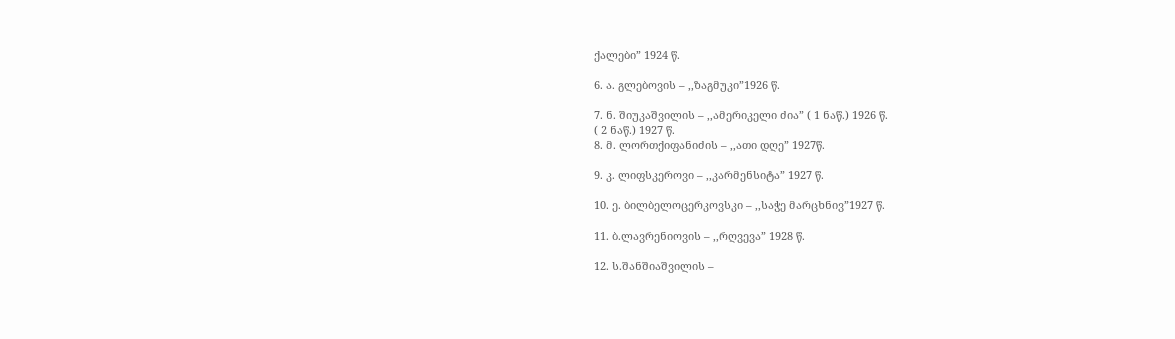ქალები” 1924 წ.

6. ა. გლებოვის – ,,ზაგმუკი”1926 წ.

7. ნ. შიუკაშვილის – ,,ამერიკელი ძია” ( 1 ნაწ.) 1926 წ.
( 2 ნაწ.) 1927 წ.
8. მ. ლორთქიფანიძის – ,,ათი დღე” 1927წ.

9. კ. ლიფსკეროვი – ,,კარმენსიტა” 1927 წ.

10. ე. ბილბელოცერკოვსკი – ,,საჭე მარცხნივ”1927 წ.

11. ბ.ლავრენიოვის – ,,რღვევა” 1928 წ.

12. ს.შანშიაშვილის –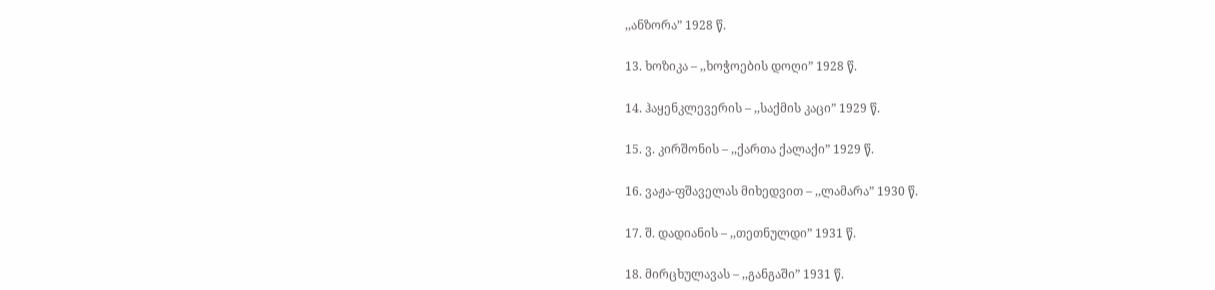,,ანზორა” 1928 წ.

13. ხოზიკა – ,,ხოჭოების დოღი” 1928 წ.

14. ჰაყენკლევერის – ,,საქმის კაცი” 1929 წ.

15. ვ. კირშონის – ,,ქართა ქალაქი” 1929 წ.

16. ვაჟა-ფშაველას მიხედვით – ,,ლამარა” 1930 წ.

17. შ. დადიანის – ,,თეთნულდი” 1931 წ.

18. მირცხულავას – ,,განგაში” 1931 წ.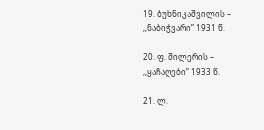19. ბუხნიკაშვილის – ,,ნაბიჭვარი” 1931 წ.

20. ფ. შილერის – ,,ყაჩაღები” 1933 წ.

21. ლ.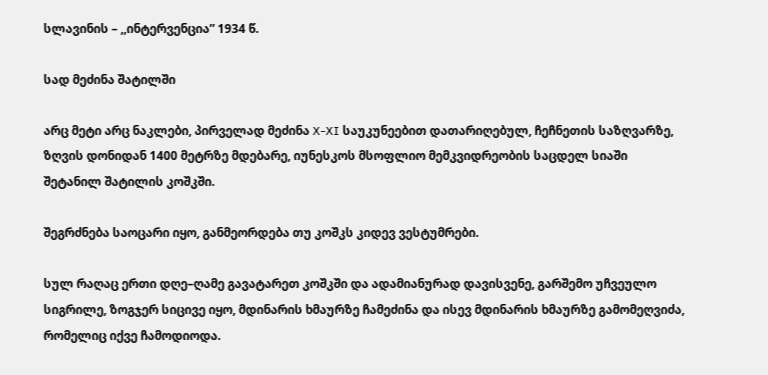სლავინის – ,,ინტერვენცია” 1934 წ.

სად მეძინა შატილში

არც მეტი არც ნაკლები, პირველად მეძინა X-XI საუკუნეებით დათარიღებულ, ჩეჩნეთის საზღვარზე, ზღვის დონიდან 1400 მეტრზე მდებარე, იუნესკოს მსოფლიო მემკვიდრეობის საცდელ სიაში შეტანილ შატილის კოშკში.

შეგრძნება საოცარი იყო, განმეორდება თუ კოშკს კიდევ ვესტუმრები.

სულ რაღაც ერთი დღე–ღამე გავატარეთ კოშკში და ადამიანურად დავისვენე, გარშემო უჩვეულო სიგრილე, ზოგჯერ სიცივე იყო, მდინარის ხმაურზე ჩამეძინა და ისევ მდინარის ხმაურზე გამომეღვიძა, რომელიც იქვე ჩამოდიოდა.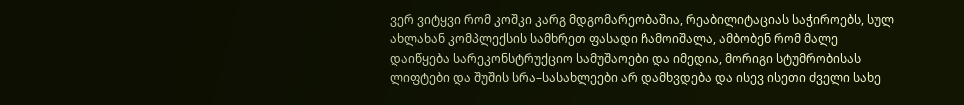ვერ ვიტყვი რომ კოშკი კარგ მდგომარეობაშია, რეაბილიტაციას საჭიროებს, სულ ახლახან კომპლექსის სამხრეთ ფასადი ჩამოიშალა, ამბობენ რომ მალე დაიწყება სარეკონსტრუქციო სამუშაოები და იმედია, მორიგი სტუმრობისას ლიფტები და შუშის სრა–სასახლეები არ დამხვდება და ისევ ისეთი ძველი სახე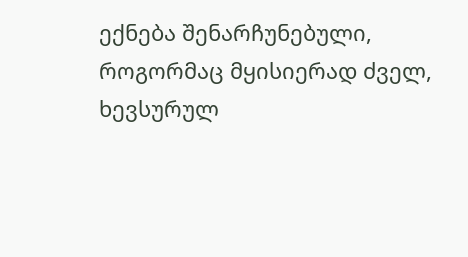ექნება შენარჩუნებული, როგორმაც მყისიერად ძველ, ხევსურულ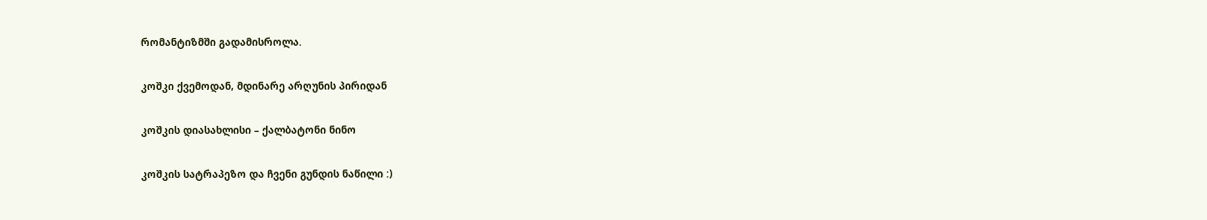რომანტიზმში გადამისროლა.

კოშკი ქვემოდან, მდინარე არღუნის პირიდან

კოშკის დიასახლისი – ქალბატონი ნინო

კოშკის სატრაპეზო და ჩვენი გუნდის ნაწილი :)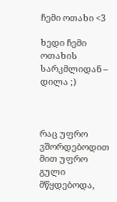ჩემი ოთახი <3

ხედი ჩემი ოთახის სარკმლიდან – დილა ;)



რაც უფრო ვშორდებოდით მით უფრო გული მწყდებოდა,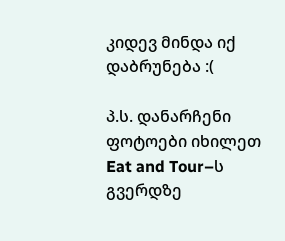კიდევ მინდა იქ დაბრუნება :(

პ.ს. დანარჩენი ფოტოები იხილეთ Eat and Tour–ს გვერდზე